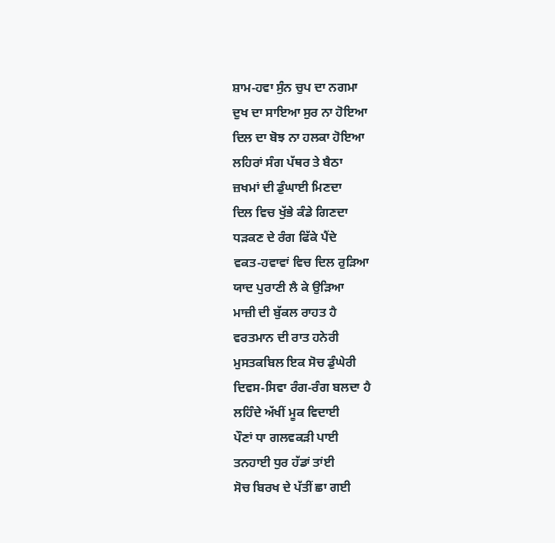ਸ਼ਾਮ-ਹਵਾ ਸੁੰਨ ਚੁਪ ਦਾ ਨਗਮਾ
ਦੁਖ ਦਾ ਸਾਇਆ ਸੁਰ ਨਾ ਹੋਇਆ
ਦਿਲ ਦਾ ਬੋਝ ਨਾ ਹਲਕਾ ਹੋਇਆ
ਲਹਿਰਾਂ ਸੰਗ ਪੱਥਰ ਤੇ ਬੈਠਾ
ਜ਼ਖਮਾਂ ਦੀ ਡੁੰਘਾਈ ਮਿਣਦਾ
ਦਿਲ ਵਿਚ ਖੁੱਭੇ ਕੰਡੇ ਗਿਣਦਾ
ਧੜਕਣ ਦੇ ਰੰਗ ਫਿੱਕੇ ਪੈਂਦੇ
ਵਕਤ-ਹਵਾਵਾਂ ਵਿਚ ਦਿਲ ਰੁੜਿਆ
ਯਾਦ ਪੁਰਾਣੀ ਲੈ ਕੇ ਉੜਿਆ
ਮਾਜ਼ੀ ਦੀ ਬੁੱਕਲ ਰਾਹਤ ਹੈ
ਵਰਤਮਾਨ ਦੀ ਰਾਤ ਹਨੇਰੀ
ਮੁਸਤਕਬਿਲ ਇਕ ਸੋਚ ਡੁੰਘੇਰੀ
ਦਿਵਸ-ਸਿਵਾ ਰੰਗ-ਰੰਗ ਬਲਦਾ ਹੈ
ਲਹਿੰਦੇ ਅੱਖੀਂ ਮੂਕ ਵਿਦਾਈ
ਪੌਣਾਂ ਧਾ ਗਲਵਕੜੀ ਪਾਈ
ਤਨਹਾਈ ਧੁਰ ਹੱਡਾਂ ਤਾਂਈ
ਸੋਚ ਬਿਰਖ ਦੇ ਪੱਤੀਂ ਛਾ ਗਈ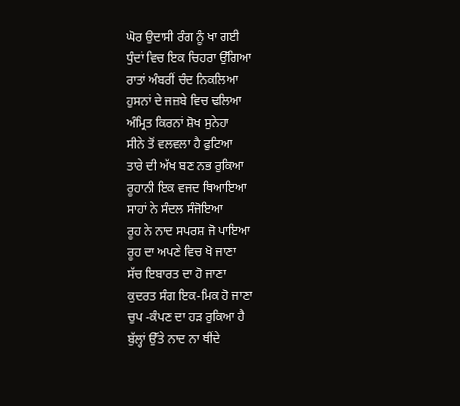ਘੋਰ ਉਦਾਸੀ ਰੰਗ ਨੂੰ ਖਾ ਗਈ
ਧੁੰਦਾਂ ਵਿਚ ਇਕ ਚਿਹਰਾ ਉੱਗਿਆ
ਰਾਤਾਂ ਅੰਬਰੀਂ ਚੰਦ ਨਿਕਲਿਆ
ਹੁਸਨਾਂ ਦੇ ਜਜ਼ਬੇ ਵਿਚ ਢਲਿਆ
ਅੰਮ੍ਰਿਤ ਕਿਰਨਾਂ ਸ਼ੋਖ ਸੁਨੇਹਾ
ਸੀਨੇ ਤੋਂ ਵਲਵਲਾ ਹੈ ਫੁਟਿਆ
ਤਾਰੇ ਦੀ ਅੱਖ ਬਣ ਨਭ ਰੁਕਿਆ
ਰੂਹਾਨੀ ਇਕ ਵਜਦ ਥਿਆਇਆ
ਸਾਹਾਂ ਨੇ ਸੰਦਲ ਸੰਜੋਇਆ
ਰੂਹ ਨੇ ਨਾਦ ਸਪਰਸ਼ ਜੋ ਪਾਇਆ
ਰੂਹ ਦਾ ਅਪਣੇ ਵਿਚ ਖੋ ਜਾਣਾ
ਸੱਚ ਇਬਾਰਤ ਦਾ ਹੋ ਜਾਣਾ
ਕੁਦਰਤ ਸੰਗ ਇਕ-ਮਿਕ ਹੋ ਜਾਣਾ
ਚੁਪ -ਕੰਪਣ ਦਾ ਹੜ ਰੁਕਿਆ ਹੈ
ਬੁੱਲ੍ਹਾਂ ਉੱਤੇ ਨਾਦ ਨਾ ਥੀਂਦੇ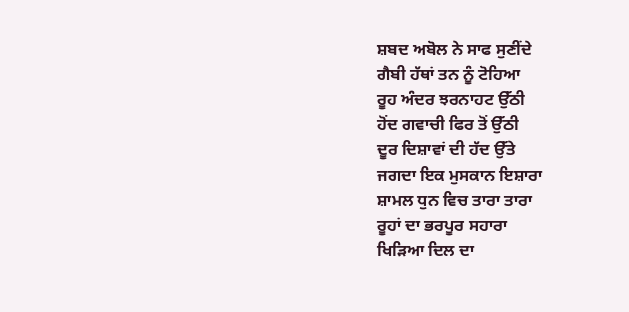ਸ਼ਬਦ ਅਬੋਲ ਨੇ ਸਾਫ ਸੁਣੀਂਦੇ
ਗੈਬੀ ਹੱਥਾਂ ਤਨ ਨੂੰ ਟੋਹਿਆ
ਰੂਹ ਅੰਦਰ ਝਰਨਾਹਟ ਉੱਠੀ
ਹੋਂਦ ਗਵਾਚੀ ਫਿਰ ਤੋਂ ਉੱਠੀ
ਦੂਰ ਦਿਸ਼ਾਵਾਂ ਦੀ ਹੱਦ ਉੱਤੇ
ਜਗਦਾ ਇਕ ਮੁਸਕਾਨ ਇਸ਼ਾਰਾ
ਸ਼ਾਮਲ ਧੁਨ ਵਿਚ ਤਾਰਾ ਤਾਰਾ
ਰੂਹਾਂ ਦਾ ਭਰਪੂਰ ਸਹਾਰਾ
ਖਿੜਿਆ ਦਿਲ ਦਾ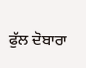ਫੁੱਲ ਦੋਬਾਰਾ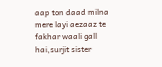aap ton daad milna mere layi aezaaz te fakhar waali gall hai,surjit sister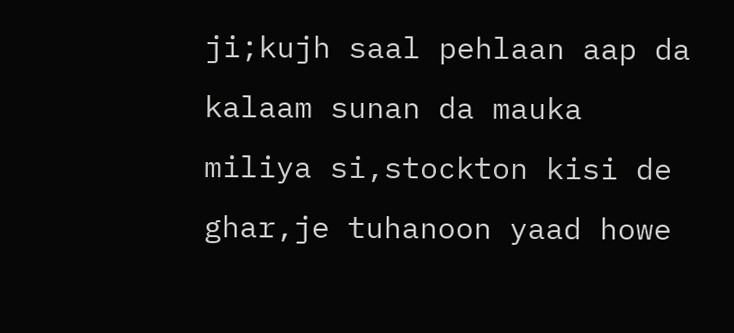ji;kujh saal pehlaan aap da kalaam sunan da mauka miliya si,stockton kisi de ghar,je tuhanoon yaad howe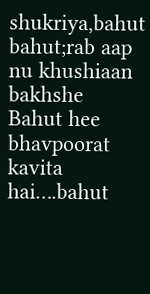shukriya,bahut bahut;rab aap nu khushiaan bakhshe
Bahut hee bhavpoorat kavita hai….bahut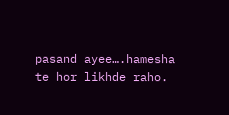pasand ayee….hamesha te hor likhde raho.